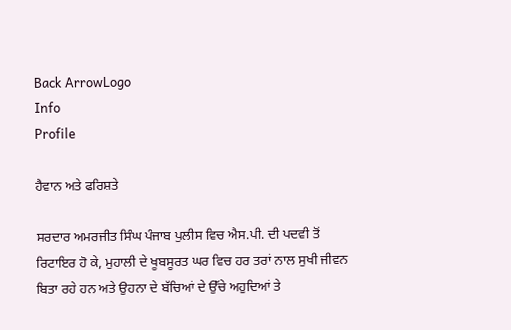Back ArrowLogo
Info
Profile

ਹੈਵਾਨ ਅਤੇ ਫਰਿਸ਼ਤੇ

ਸਰਦਾਰ ਅਮਰਜੀਤ ਸਿੰਘ ਪੰਜਾਬ ਪੁਲੀਸ ਵਿਚ ਐਸ.ਪੀ. ਦੀ ਪਦਵੀ ਤੋਂ ਰਿਟਾਇਰ ਹੋ ਕੇ, ਮੁਹਾਲੀ ਦੇ ਖੂਬਸੂਰਤ ਘਰ ਵਿਚ ਹਰ ਤਰਾਂ ਨਾਲ ਸੁਖੀ ਜੀਵਨ ਬਿਤਾ ਰਹੇ ਹਨ ਅਤੇ ਉਹਨਾ ਦੇ ਬੱਚਿਆਂ ਦੇ ਉੱਚੇ ਅਹੁਦਿਆਂ ਤੇ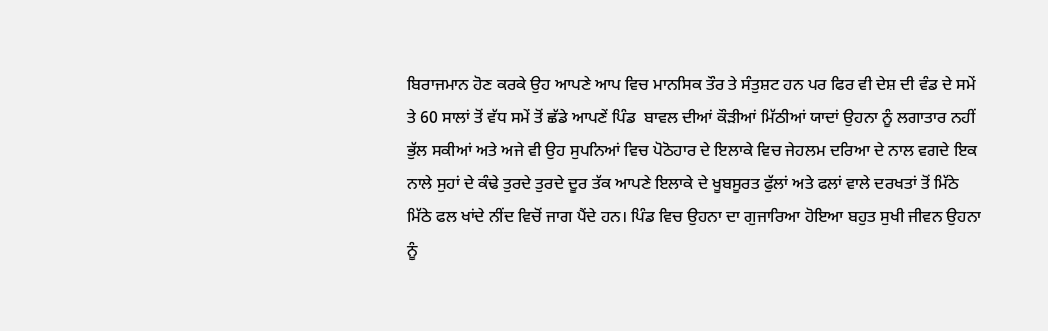ਬਿਰਾਜਮਾਨ ਹੋਣ ਕਰਕੇ ਉਹ ਆਪਣੇ ਆਪ ਵਿਚ ਮਾਨਸਿਕ ਤੌਰ ਤੇ ਸੰਤੁਸ਼ਟ ਹਨ ਪਰ ਫਿਰ ਵੀ ਦੇਸ਼ ਦੀ ਵੰਡ ਦੇ ਸਮੇਂ ਤੇ 60 ਸਾਲਾਂ ਤੋਂ ਵੱਧ ਸਮੇਂ ਤੋਂ ਛੱਡੇ ਆਪਣੇਂ ਪਿੰਡ  ਬਾਵਲ ਦੀਆਂ ਕੌੜੀਆਂ ਮਿੱਠੀਆਂ ਯਾਦਾਂ ਉਹਨਾ ਨੂੰ ਲਗਾਤਾਰ ਨਹੀਂ ਭੁੱਲ ਸਕੀਆਂ ਅਤੇ ਅਜੇ ਵੀ ਉਹ ਸੁਪਨਿਆਂ ਵਿਚ ਪੋਠੋਹਾਰ ਦੇ ਇਲਾਕੇ ਵਿਚ ਜੇਹਲਮ ਦਰਿਆ ਦੇ ਨਾਲ ਵਗਦੇ ਇਕ ਨਾਲੇ ਸੁਹਾਂ ਦੇ ਕੰਢੇ ਤੁਰਦੇ ਤੁਰਦੇ ਦੂਰ ਤੱਕ ਆਪਣੇ ਇਲਾਕੇ ਦੇ ਖੂਬਸੂਰਤ ਫੁੱਲਾਂ ਅਤੇ ਫਲਾਂ ਵਾਲੇ ਦਰਖਤਾਂ ਤੋਂ ਮਿੱਠੇ ਮਿੱਠੇ ਫਲ ਖਾਂਦੇ ਨੀਂਦ ਵਿਚੋਂ ਜਾਗ ਪੈਂਦੇ ਹਨ। ਪਿੰਡ ਵਿਚ ਉਹਨਾ ਦਾ ਗੁਜਾਰਿਆ ਹੋਇਆ ਬਹੁਤ ਸੁਖੀ ਜੀਵਨ ਉਹਨਾ ਨੂੰ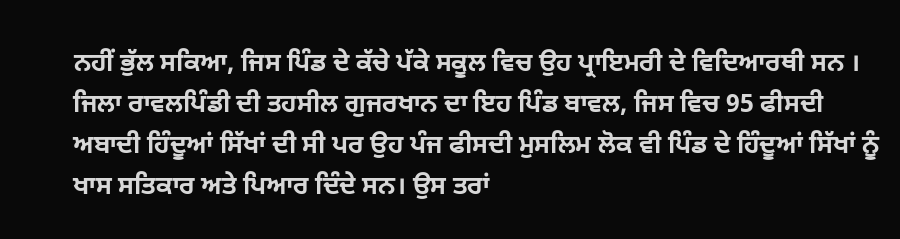ਨਹੀਂ ਭੁੱਲ ਸਕਿਆ, ਜਿਸ ਪਿੰਡ ਦੇ ਕੱਚੇ ਪੱਕੇ ਸਕੂਲ ਵਿਚ ਉਹ ਪ੍ਰਾਇਮਰੀ ਦੇ ਵਿਦਿਆਰਥੀ ਸਨ । ਜਿਲਾ ਰਾਵਲਪਿੰਡੀ ਦੀ ਤਹਸੀਲ ਗੁਜਰਖਾਨ ਦਾ ਇਹ ਪਿੰਡ ਬਾਵਲ, ਜਿਸ ਵਿਚ 95 ਫੀਸਦੀ ਅਬਾਦੀ ਹਿੰਦੂਆਂ ਸਿੱਖਾਂ ਦੀ ਸੀ ਪਰ ਉਹ ਪੰਜ ਫੀਸਦੀ ਮੁਸਲਿਮ ਲੋਕ ਵੀ ਪਿੰਡ ਦੇ ਹਿੰਦੂਆਂ ਸਿੱਖਾਂ ਨੂੰ ਖਾਸ ਸਤਿਕਾਰ ਅਤੇ ਪਿਆਰ ਦਿੰਦੇ ਸਨ। ਉਸ ਤਰਾਂ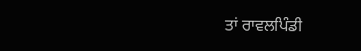ਤਾਂ ਰਾਵਲਪਿੰਡੀ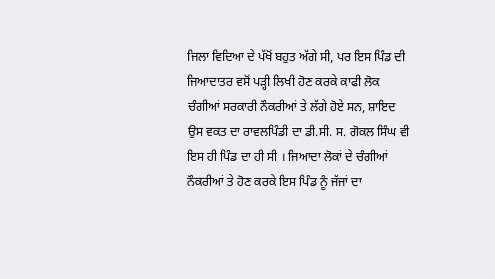ਜਿਲਾ ਵਿਦਿਆ ਦੇ ਪੱਖੋਂ ਬਹੁਤ ਅੱਗੇ ਸੀ, ਪਰ ਇਸ ਪਿੰਡ ਦੀ ਜਿਆਦਾਤਰ ਵਸੋਂ ਪੜ੍ਹੀ ਲਿਖੀ ਹੋਣ ਕਰਕੇ ਕਾਫੀ ਲੋਕ ਚੰਗੀਆਂ ਸਰਕਾਰੀ ਨੌਕਰੀਆਂ ਤੇ ਲੱਗੇ ਹੋਏ ਸਨ, ਸ਼ਾਇਦ ਉਸ ਵਕਤ ਦਾ ਰਾਵਲਪਿੰਡੀ ਦਾ ਡੀ.ਸੀ. ਸ. ਗੋਕਲ ਸਿੰਘ ਵੀ ਇਸ ਹੀ ਪਿੰਡ ਦਾ ਹੀ ਸੀ । ਜਿਆਦਾ ਲੋਕਾਂ ਦੇ ਚੰਗੀਆਂ ਨੌਕਰੀਆਂ ਤੇ ਹੋਣ ਕਰਕੇ ਇਸ ਪਿੰਡ ਨੂੰ ਜੱਜਾਂ ਦਾ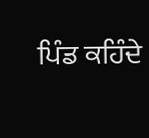ਪਿੰਡ ਕਹਿੰਦੇ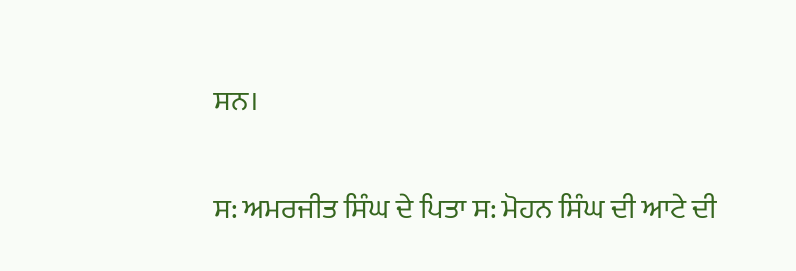ਸਨ।

ਸ: ਅਮਰਜੀਤ ਸਿੰਘ ਦੇ ਪਿਤਾ ਸ: ਮੋਹਨ ਸਿੰਘ ਦੀ ਆਟੇ ਦੀ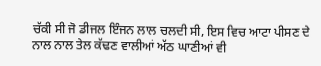ਚੱਕੀ ਸੀ ਜੋ ਡੀਜਲ ਇੰਜਨ ਲਾਲ ਚਲਦੀ ਸੀ, ਇਸ ਵਿਚ ਆਟਾ ਪੀਸਣ ਦੇ ਨਾਲ ਨਾਲ ਤੇਲ ਕੱਢਣ ਵਾਲੀਆਂ ਅੱਠ ਘਾਣੀਆਂ ਵੀ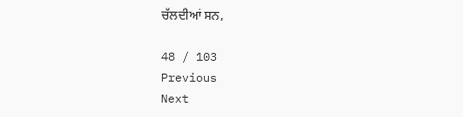ਚੱਲਦੀਆਂ ਸਨ,

48 / 103
Previous
Next